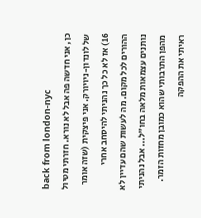back from london-nyc
כן, אני חדשה פה אבל לא נורא. חזרתי מטיול של לונדון-ניויורק. אני פיצקית (שזה אומר 16) אז לא כל כך נהניתי להיסחב אחרי ההורים לכל מקום. מה לעשות שהם עדיין לא נותנים עצמאות מלאה בחו"ל... אבל נהניתי מהפן התרבותי שהוא כמובן מחזות הזמר. ראיתי את ההפקה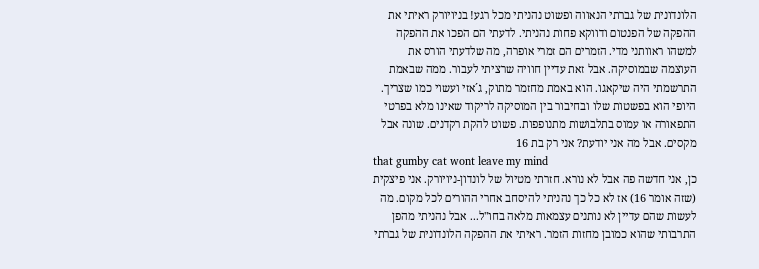הלונדונית של גברתי הנאווה ופשוט נהניתי מכל רגע! בניויורק ראיתי את ההפקה של הפנטום ודווקא פחות נהניתי. לדעתי הם הפכו את ההפקה למשהו ראוותני מדי. הזמרים הם זמרי אופרה, מה שלדעתי הורס את העוצמה שבמוסיקה. אבל זאת עדיין חוויה שרציתי לעבור. ממה שבאמת התרשמתי היה שיקאגו. הוא באמת מחזמר מתוק, ג´אזי ועשוי כמו שצריך. היופי הוא בפשטות שלו ובחיבור בין המוסיקה לריקוד שאינו מלא בפרטי התפאורה או עמוס בתלבושות מתנופפות. פשוט להקת רקדנים. שונה אבל מקסים. אבל מה אני יודעת? אני רק בת 16
that gumby cat wont leave my mind
כן, אני חדשה פה אבל לא נורא. חזרתי מטיול של לונדון-ניויורק. אני פיצקית (שזה אומר 16) אז לא כל כך נהניתי להיסחב אחרי ההורים לכל מקום. מה לעשות שהם עדיין לא נותנים עצמאות מלאה בחו"ל... אבל נהניתי מהפן התרבותי שהוא כמובן מחזות הזמר. ראיתי את ההפקה הלונדונית של גברתי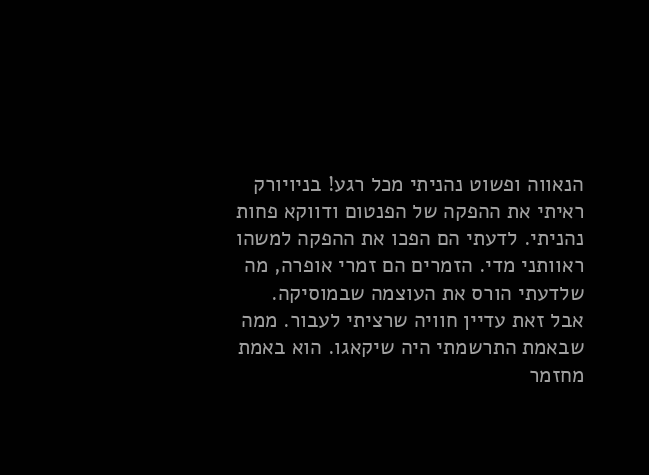הנאווה ופשוט נהניתי מכל רגע! בניויורק ראיתי את ההפקה של הפנטום ודווקא פחות נהניתי. לדעתי הם הפכו את ההפקה למשהו ראוותני מדי. הזמרים הם זמרי אופרה, מה שלדעתי הורס את העוצמה שבמוסיקה. אבל זאת עדיין חוויה שרציתי לעבור. ממה שבאמת התרשמתי היה שיקאגו. הוא באמת מחזמר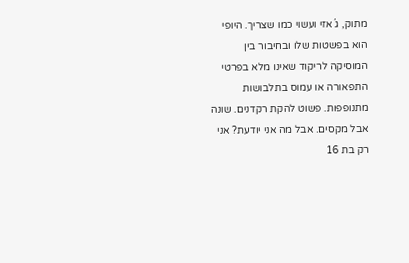מתוק, ג´אזי ועשוי כמו שצריך. היופי הוא בפשטות שלו ובחיבור בין המוסיקה לריקוד שאינו מלא בפרטי התפאורה או עמוס בתלבושות מתנופפות. פשוט להקת רקדנים. שונה אבל מקסים. אבל מה אני יודעת? אני רק בת 16